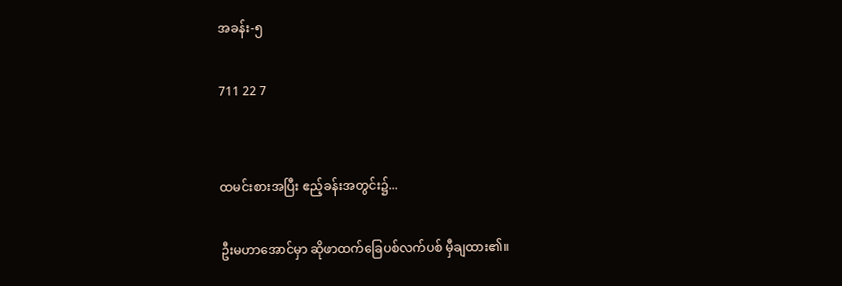အခန်း-၅

711 22 7


ထမင်းစားအပြီး ဧည့်ခန်းအတွင်း၌...

ဦးမဟာအောင်မှာ ဆိုဖာထက်ခြေပစ်လက်ပစ် မှီချထား၏။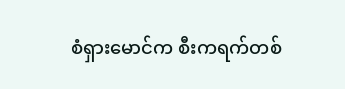စံရှားမောင်က စီးကရက်တစ်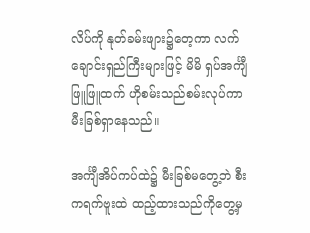လိပ်ကို နုတ်ခမ်းဖျား၌တေ့ကာ လက်ချောင်းရှည်ကြီးများဖြင့် မိမိ ရှပ်အင်္ကျီဖြူဖြူထက် ဟိုစမ်းသည်စမ်းလုပ်ကာ မီးခြစ်ရှာနေသည်။

အင်္ကျီအိပ်ကပ်ထဲ၌ မီးခြစ်မ‌တွေ့ဘဲ စီးကရက်ဗူးထဲ ထည့်ထားသည်ကိုတွေ့မှ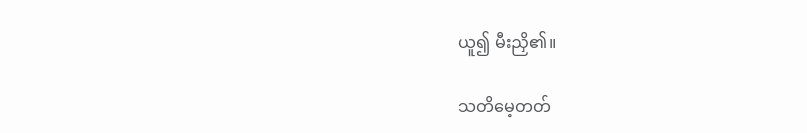ယူ၍ မီးညှိ၏။

သတိမေ့တတ်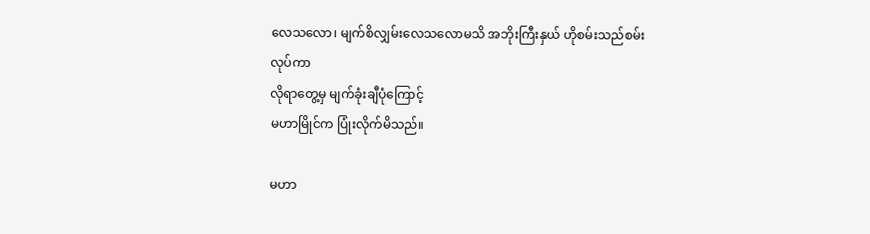လေသလော၊ မျက်စိလျှမ်းလေသလောမသိ အဘိုးကြီးနှယ် ဟိုစမ်းသည်စမ်းလုပ်ကာ
လိုရာတွေ့မှ မျက်ခုံးချီပုံကြောင့်
မဟာမြိုင်က ပြုံးလိုက်မိသည်။

မဟာ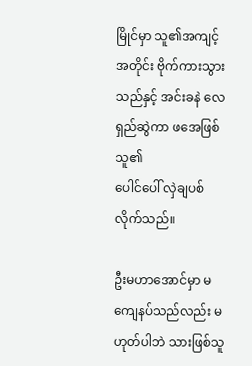မြိုင်မှာ သူ၏အကျင့်အတိုင်း ဗိုက်ကားသွားသည်နှင့် အင်းခနဲ လေရှည်ဆွဲကာ ဖအေဖြစ်သူ၏
ပေါင်ပေါ် လှဲချပစ်လိုက်သည်။

ဦးမဟာအောင်မှာ မကျေနပ်သည်လည်း မဟုတ်ပါဘဲ သားဖြစ်သူ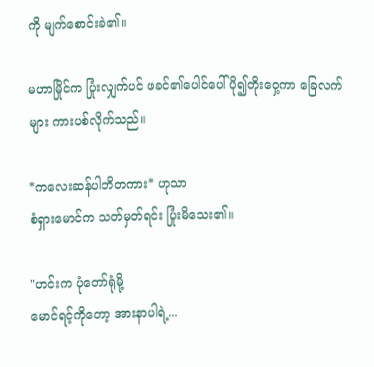ကို မျက်စောင်းခဲ၏။

မဟာမြိုင်က ပြုံးလျှက်ပင် ဖခင်၏ပေါင်ပေါ်ပို၍တိုးဝှေ့ကာ ခြေလက်များ ကားပစ်လိုက်သည်။

*ကလေးဆန်ပါဘိတကား* ဟုသာ
စံရှားမောင်က သတ်မှတ်ရင်း ပြုံးမိသေး၏။

"ဟင်းက ပုံတော်ရုံမို့
မောင်ရင့်ကိုတော့ အားနာပါရဲ့...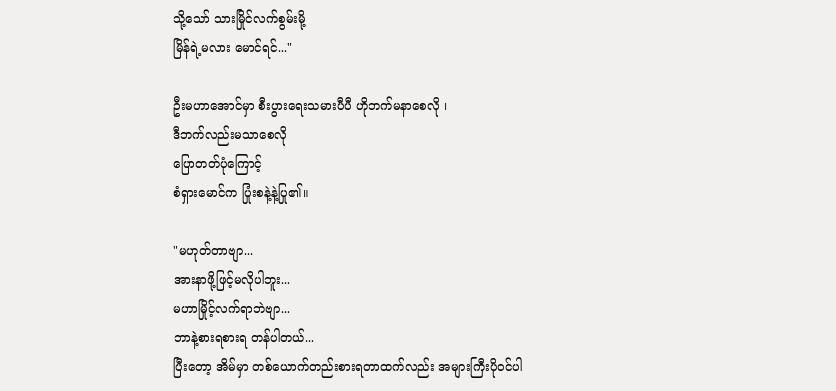သို့သော် သားမြိုင်လက်စွမ်းမို့
မြိန်ရဲ့မလား မောင်ရင်..."

ဦးမဟာအောင်မှာ စီးပွားရေးသမားပီပီ ဟိုဘက်မနာစေလို ၊
ဒီဘက်လည်းမသာစေလို
ပြောတတ်ပုံကြောင့်
စံရှားမောင်က ပြုံးစနဲ့နဲ့ပြု၏။

"မဟုတ်တာဗျာ...
အားနာဖို့ဖြင့်မလိုပါဘူး...
မဟာမြိုင့်လက်ရာဘဲဗျာ...
ဘာနဲ့စားရစားရ တန်ပါတယ်...
ပြီးတော့ အိမ်မှာ တစ်ယောက်တည်းစားရတာထက်လည်း အများကြီးပိုဝင်ပါ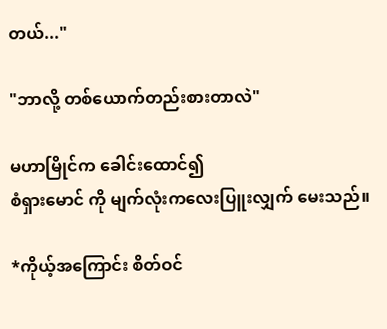တယ်..."

"ဘာလို့ ‌တစ်ယောက်တည်းစားတာလဲ"

မဟာမြိုင်က ခေါင်းထောင်၍
စံရှားမောင် ကို မျက်လုံးကလေးပြူးလျှက် မေးသည်။

*ကိုယ့်‌အကြောင်း စိတ်ဝင်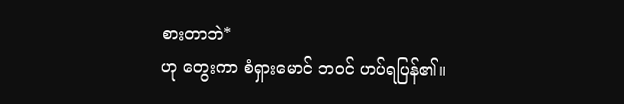စားတာဘဲ*
ဟု တွေးကာ စံရှားမောင် ဘဝင် ဟပ်ရပြန်၏။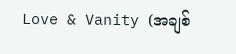Love & Vanity (အချစ်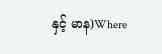နှင့် မာန)Where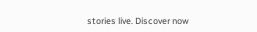stories live. Discover now